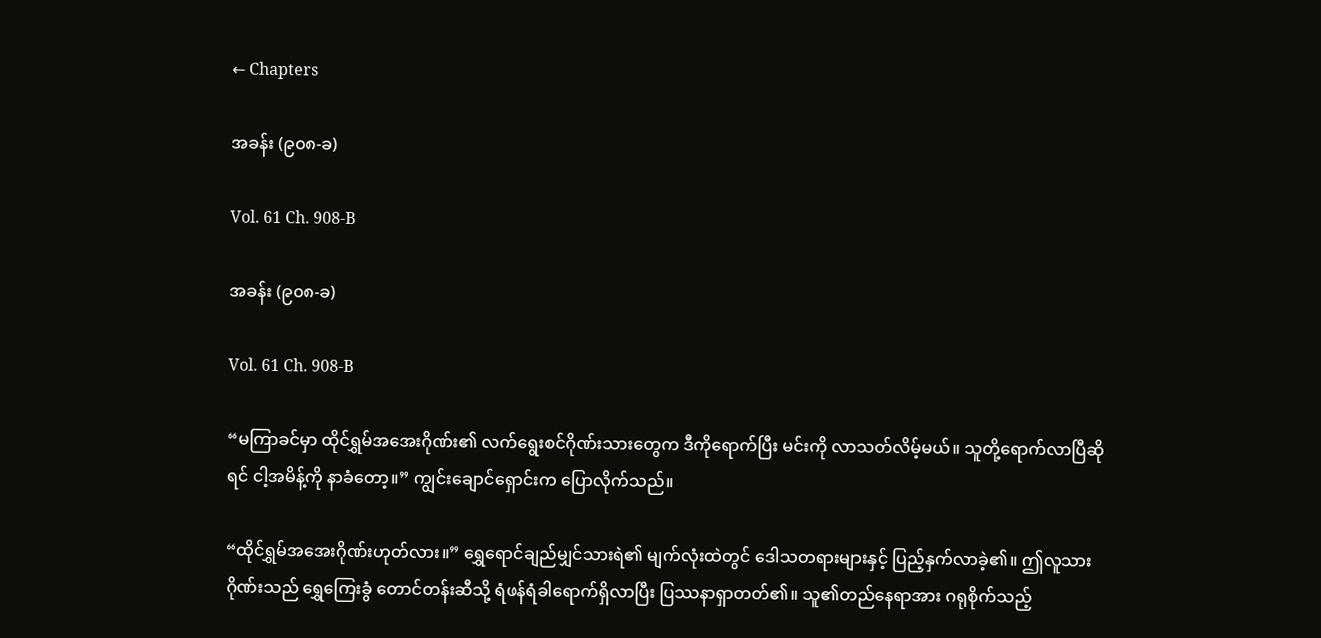← Chapters

အခန်း (၉၀၈-ခ)

Vol. 61 Ch. 908-B

အခန်း (၉၀၈-ခ)

Vol. 61 Ch. 908-B

“မကြာခင်မှာ ထိုင်ရွှမ်အအေးဂိုဏ်း၏ လက်ရွေးစင်ဂိုဏ်းသားတွေက ဒီကိုရောက်ပြီး မင်းကို လာသတ်လိမ့်မယ်။ သူတို့ရောက်လာပြီဆိုရင် ငါ့အမိန့်ကို နာခံတော့။” ကျွင်းချောင်ရှောင်းက ပြောလိုက်သည်။

“ထိုင်ရွှမ်အအေးဂိုဏ်းဟုတ်လား။” ရွှေရောင်ချည်မျှင်သားရဲ၏ မျက်လုံးထဲတွင် ဒေါသတရားများနှင့် ပြည့်နှက်လာခဲ့၏။ ဤလူသားဂိုဏ်းသည် ရွှေကြေးခွံ တောင်တန်းဆီသို့ ရံဖန်ရံခါရောက်ရှိလာပြီး ပြဿနာရှာတတ်၏။ သူ၏တည်နေရာအား ဂရုစိုက်သည့်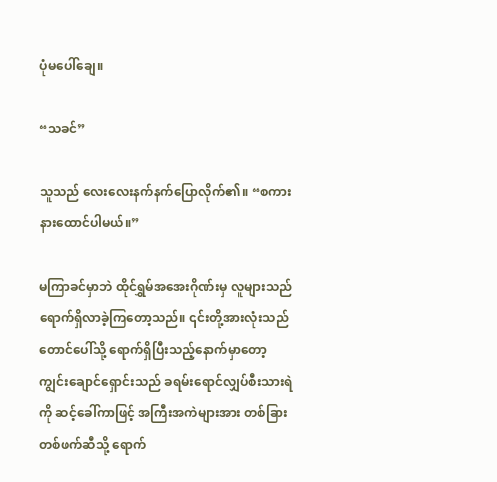ပုံမပေါ်ချေ။

“သခင်”

သူသည် လေးလေးနက်နက်ပြောလိုက်၏။ “စကားနားထောင်ပါမယ်။”

မကြာခင်မှာဘဲ ထိုင်ရွှမ်အအေးဂိုဏ်းမှ လူများသည် ရောက်ရှိလာခဲ့ကြတော့သည်။ ၎င်းတို့အားလုံးသည် တောင်ပေါ်သို့ ရောက်ရှိပြီးသည့်နောက်မှာတော့ ကျွင်းချောင်ရှောင်းသည် ခရမ်းရောင်လျှပ်စီးသားရဲကို ဆင့်ခေါ်ကာဖြင့် အကြီးအကဲများအား တစ်ခြားတစ်ဖက်ဆီသို့ ရောက်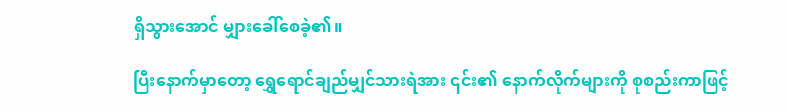ရှိသွားအောင် မျှားခေါ်စေခဲ့၏။

ပြီးနောက်မှာတော့ ရွှေရောင်ချည်မျှင်သားရဲအား ၎င်း၏ နောက်လိုက်များကို စုစည်းကာဖြင့်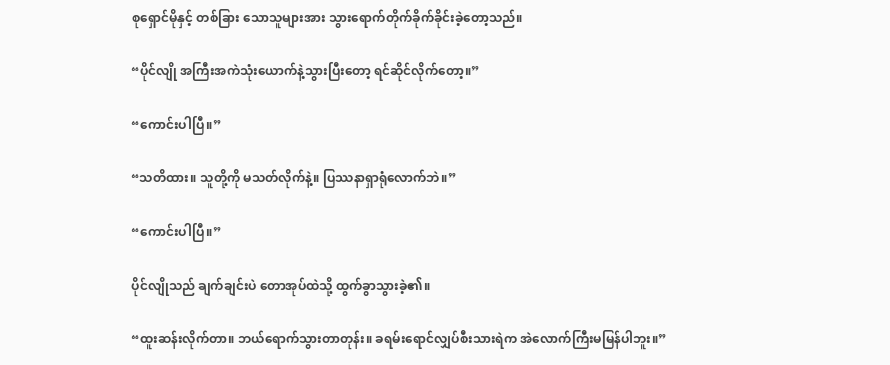စုရှောင်မိုနှင့် တစ်ခြား သောသူများအား သွားရောက်တိုက်ခိုက်ခိုင်းခဲ့တော့သည်။

“ပိုင်လျို အကြီးအကဲသုံးယောက်နဲ့သွားပြီးတော့ ရင်ဆိုင်လိုက်တော့။”

“ကောင်းပါပြီ။”

“သတိထား။ သူတို့ကို မသတ်လိုက်နဲ့။ ပြဿနာရှာရုံလောက်ဘဲ။”

“ကောင်းပါပြီ။”

ပိုင်လျိုသည် ချက်ချင်းပဲ တောအုပ်ထဲသို့ ထွက်ခွာသွားခဲ့၏။

“ထူးဆန်းလိုက်တာ။ ဘယ်ရောက်သွားတာတုန်း။ ခရမ်းရောင်လျှပ်စီးသားရဲက အဲလောက်ကြီးမမြန်ပါဘူး။”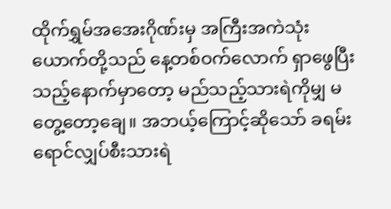ထိုက်ရွှမ်အအေးဂိုဏ်းမှ အကြီးအကဲသုံးယောက်တို့သည် နေ့တစ်ဝက်လောက် ရှာဖွေပြီးသည့်နောက်မှာတော့ မည်သည့်သားရဲကိုမျှ မတွေ့တော့ချေ။ အဘယ့်ကြောင့်ဆိုသော် ခရမ်းရောင်လျှပ်စီးသားရဲ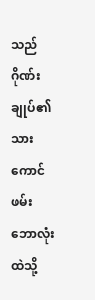သည် ဂိုဏ်းချုပ်၏ သားကောင်ဖမ်း ဘောလုံးထဲသို့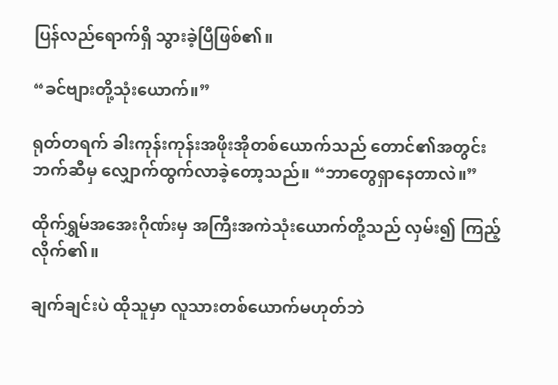ပြန်လည်ရောက်ရှိ သွားခဲ့ပြီဖြစ်၏။

“ခင်ဗျားတို့သုံးယောက်။”

ရုတ်တရက် ခါးကုန်းကုန်းအဖိုးအိုတစ်ယောက်သည် တောင်၏အတွင်းဘက်ဆီမှ လျှောက်ထွက်လာခဲ့တော့သည်။ “ဘာတွေရှာနေတာလဲ။”

ထိုက်ရွှမ်အအေးဂိုဏ်းမှ အကြီးအကဲသုံးယောက်တို့သည် လှမ်း၍ ကြည့်လိုက်၏။

ချက်ချင်းပဲ ထိုသူမှာ လူသားတစ်ယောက်မဟုတ်ဘဲ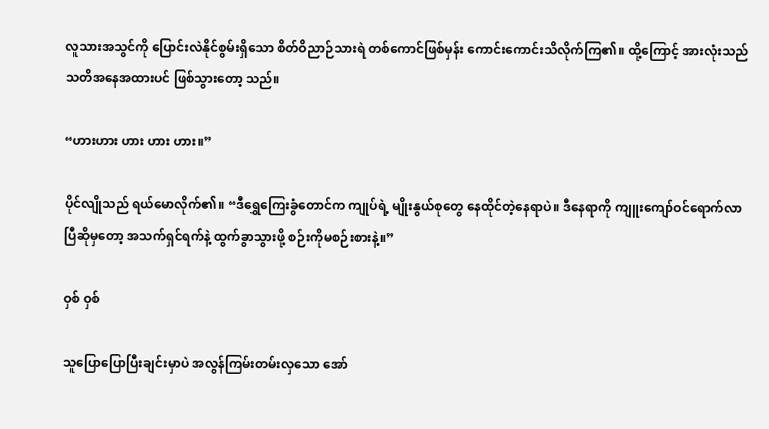လူသားအသွင်ကို ပြောင်းလဲနိုင်စွမ်းရှိသော စိတ်ဝိညာဉ်သားရဲ တစ်ကောင်ဖြစ်မှန်း ကောင်းကောင်းသိလိုက်ကြ၏။ ထို့ကြောင့် အားလုံးသည် သတိအနေအထားပင် ဖြစ်သွားတော့ သည်။

“ဟားဟား ဟား ဟား ဟား။”

ပိုင်လျိုသည် ရယ်မောလိုက်၏။ “ဒီရွှေကြေးခွံတောင်က ကျုပ်ရဲ့ မျိုးနွယ်စုတွေ နေထိုင်တဲ့နေရာပဲ။ ဒီနေရာကို ကျူးကျော်ဝင်ရောက်လာပြီဆိုမှတော့ အသက်ရှင်ရက်နဲ့ ထွက်ခွာသွားဖို့ စဉ်းကိုမစဉ်းစားနဲ့။”

ဝှစ် ဝှစ်

သူပြောပြောပြီးချင်းမှာပဲ အလွန်ကြမ်းတမ်းလှသော အော်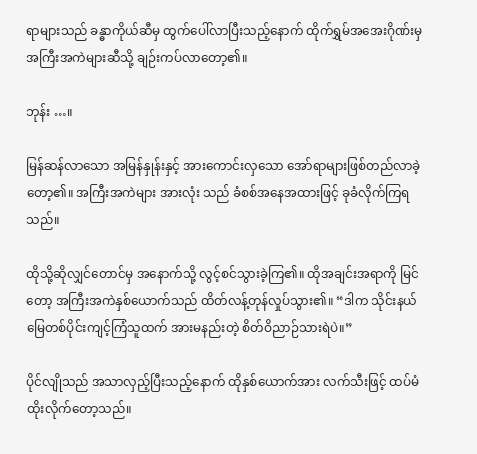ရာများသည် ခန္ဓာကိုယ်ဆီမှ ထွက်ပေါ်လာပြီးသည့်နောက် ထိုက်ရွှမ်အအေးဂိုဏ်းမှ အကြီးအကဲများဆီသို့ ချဉ်းကပ်လာတော့၏။

ဘုန်း …။

မြန်ဆန်လာသော အမြန်နှုန်းနှင့် အားကောင်းလှသော အော်ရာများဖြစ်တည်လာခဲ့တော့၏။ အကြီးအကဲများ အားလုံး သည် ခံစစ်အနေအထားဖြင့် ခုခံလိုက်ကြရသည်။

ထိုသို့ဆိုလျှင်တောင်မှ အနောက်သို့ လွင့်စင်သွားခဲ့ကြ၏။ ထိုအချင်းအရာကို မြင်တော့ အကြီးအကဲနှစ်ယောက်သည် ထိတ်လန့်တုန်လှုပ်သွား၏။ “ဒါက သိုင်းနယ်မြေတစ်ပိုင်းကျင့်ကြံသူထက် အားမနည်းတဲ့ စိတ်ဝိညာဉ်သားရဲပဲ။”

ပိုင်လျိုသည် အသာလှည့်ပြီးသည့်နောက် ထိုနှစ်ယောက်အား လက်သီးဖြင့် ထပ်မံထိုးလိုက်တော့သည်။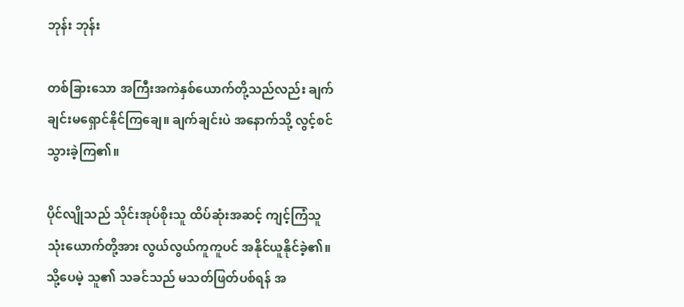ဘုန်း ဘုန်း

တစ်ခြားသော အကြီးအကဲနှစ်ယောက်တို့သည်လည်း ချက်ချင်းမရှောင်နိုင်ကြချေ။ ချက်ချင်းပဲ အနောက်သို့ လွင့်စင်သွားခဲ့ကြ၏။

ပိုင်လျိုသည် သိုင်းအုပ်စိုးသူ ထိပ်ဆုံးအဆင့် ကျင့်ကြံသူ သုံးယောက်တို့အား လွယ်လွယ်ကူကူပင် အနိုင်ယူနိုင်ခဲ့၏။ သို့ပေမဲ့ သူ၏ သခင်သည် မသတ်ဖြတ်ပစ်ရန် အ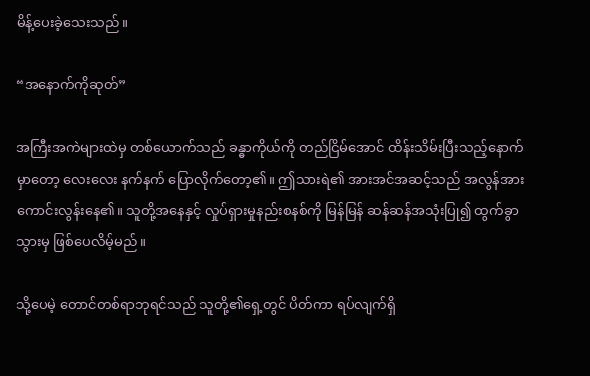မိန့်ပေးခဲ့သေးသည်။

“အနောက်ကိုဆုတ်”

အကြီးအကဲများထဲမှ တစ်ယောက်သည် ခန္ဓာကိုယ်ကို တည်ငြိမ်အောင် ထိန်းသိမ်းပြီးသည့်နောက်မှာတော့ လေးလေး နက်နက် ပြောလိုက်တော့၏။ ဤသားရဲ၏ အားအင်အဆင့်သည် အလွန်အားကောင်းလွန်းနေ၏။ သူတို့အနေနှင့် လှုပ်ရှားမှုနည်းစနစ်ကို မြန်မြန် ဆန်ဆန်အသုံးပြု၍ ထွက်ခွာသွားမှ ဖြစ်ပေလိမ့်မည်။

သို့ပေမဲ့ တောင်တစ်ရာဘုရင်သည် သူတို့၏ရှေ့တွင် ပိတ်ကာ ရပ်လျက်ရှိ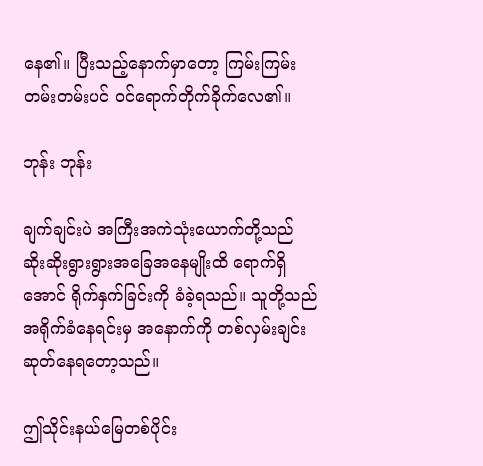နေ၏။ ပြီးသည့်နောက်မှာတော့ ကြမ်းကြမ်း တမ်းတမ်းပင် ဝင်ရောက်တိုက်ခိုက်လေ၏။

ဘုန်း ဘုန်း

ချက်ချင်းပဲ အကြီးအကဲသုံးယောက်တို့သည် ဆိုးဆိုးရွားရွားအခြေအနေမျိုးထိ ရောက်ရှိအောင် ရိုက်နှက်ခြင်းကို ခံခဲ့ရသည်။ သူတို့သည် အရိုက်ခံနေရင်းမှ အနောက်ကို တစ်လှမ်းချင်းဆုတ်နေရတော့သည်။

ဤသိုင်းနယ်မြေတစ်ပိုင်း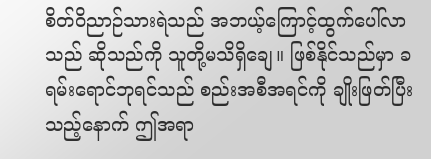စိတ်ဝိညာဉ်သားရဲသည် အဘယ့်ကြောင့်ထွက်ပေါ်လာသည် ဆိုသည်ကို သူတို့မသိရှိချေ။ ဖြစ်နိုင်သည်မှာ ခရမ်းရောင်ဘုရင်သည် စည်းအစီအရင်ကို ချိုးဖြတ်ပြီးသည့်နောက် ဤအရာ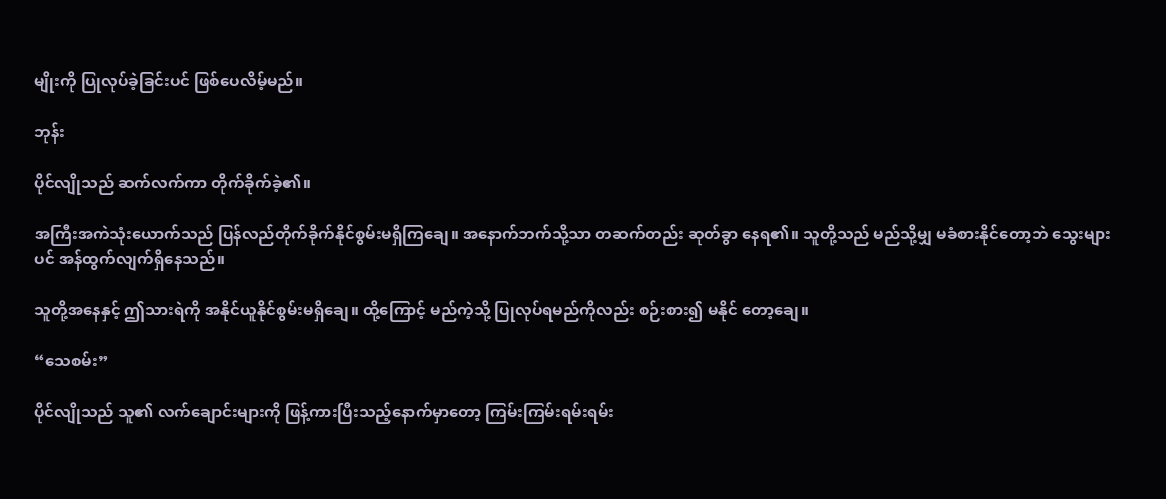မျိုးကို ပြုလုပ်ခဲ့ခြင်းပင် ဖြစ်ပေလိမ့်မည်။

ဘုန်း

ပိုင်လျိုသည် ဆက်လက်ကာ တိုက်ခိုက်ခဲ့၏။

အကြီးအကဲသုံးယောက်သည် ပြန်လည်တိုက်ခိုက်နိုင်စွမ်းမရှိကြချေ။ အနောက်ဘက်သို့သာ တဆက်တည်း ဆုတ်ခွာ နေရ၏။ သူတို့သည် မည်သို့မျှ မခံစားနိုင်တော့ဘဲ သွေးများပင် အန်ထွက်လျက်ရှိနေသည်။

သူတို့အနေနှင့် ဤသားရဲကို အနိုင်ယူနိုင်စွမ်းမရှိချေ။ ထို့ကြောင့် မည်ကဲ့သို့ ပြုလုပ်ရမည်ကိုလည်း စဉ်းစား၍ မနိုင် တော့ချေ။

“သေစမ်း”

ပိုင်လျိုသည် သူ၏ လက်ချောင်းများကို ဖြန့်ကားပြီးသည့်နောက်မှာတော့ ကြမ်းကြမ်းရမ်းရမ်း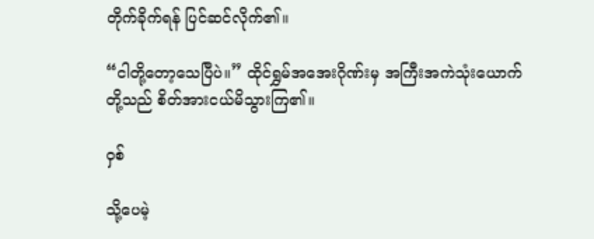တိုက်ခိုက်ရန် ပြင်ဆင်လိုက်၏။

“ငါတို့တော့သေပြီပဲ။” ထိုင်ရွှမ်အအေးဂိုဏ်းမှ အကြီးအကဲသုံးယောက်တို့သည် စိတ်အားငယ်မိသွားကြ၏။

ဝှစ်

သို့ပေမဲ့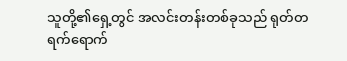သူတို့၏ရှေ့တွင် အလင်းတန်းတစ်ခုသည် ရုတ်တရက်ရောက်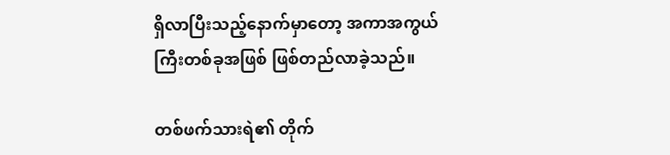ရှိလာပြီးသည့်နောက်မှာတော့ အကာအကွယ် ကြီးတစ်ခုအဖြစ် ဖြစ်တည်လာခဲ့သည်။

တစ်ဖက်သားရဲ၏ တိုက်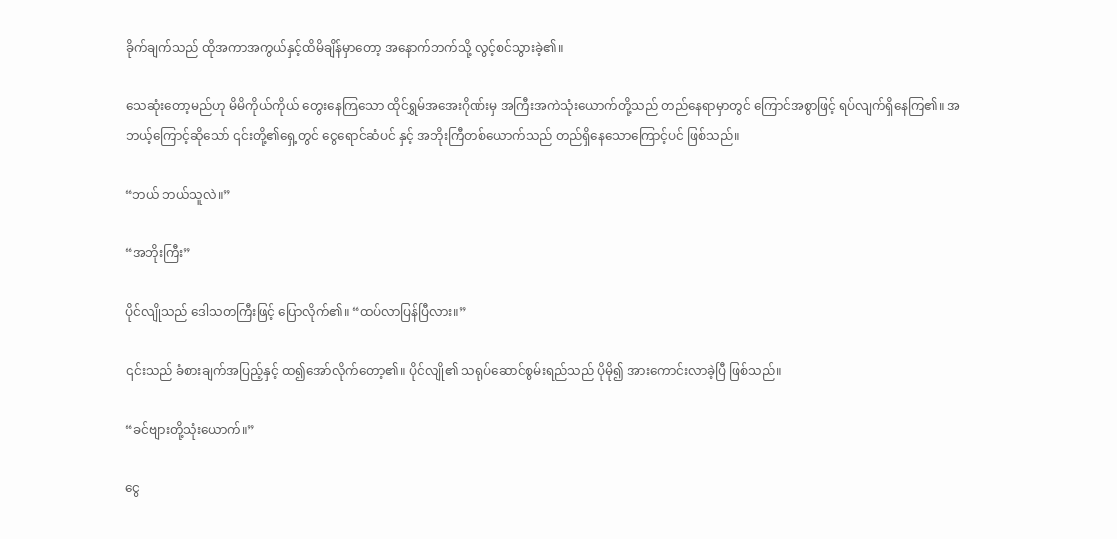ခိုက်ချက်သည် ထိုအကာအကွယ်နှင့်ထိမိချိန်မှာတော့ အနောက်ဘက်သို့ လွင့်စင်သွားခဲ့၏။

သေဆုံးတော့မည်ဟု မိမိကိုယ်ကိုယ် တွေးနေကြသော ထိုင်ရွှမ်အအေးဂိုဏ်းမှ အကြီးအကဲသုံးယောက်တို့သည် တည်နေရာမှာတွင် ကြောင်အစွာဖြင့် ရပ်လျက်ရှိနေကြ၏။ အဘယ့်ကြောင့်ဆိုသော် ၎င်းတို့၏ရှေ့တွင် ငွေရောင်ဆံပင် နှင့် အဘိုးကြီတစ်ယောက်သည် တည်ရှိနေသောကြောင့်ပင် ဖြစ်သည်။

“ဘယ် ဘယ်သူလဲ။”

“အဘိုးကြီး”

ပိုင်လျိုသည် ဒေါသတကြီးဖြင့် ပြောလိုက်၏။ “ထပ်လာပြန်ပြီလား။”

၎င်းသည် ခံစားချက်အပြည့်နှင့် ထ၍အော်လိုက်တော့၏။ ပိုင်လျို၏ သရုပ်ဆောင်စွမ်းရည်သည် ပိုမို၍ အားကောင်းလာခဲ့ပြီ ဖြစ်သည်။

“ခင်ဗျားတို့သုံးယောက်။”

ငွေ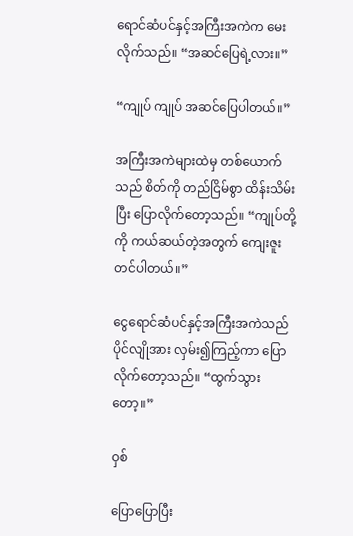ရောင်ဆံပင်နှင့်အကြီးအကဲက မေးလိုက်သည်။ “အဆင်ပြေရဲ့လား။”

“ကျုပ် ကျုပ် အဆင်ပြေပါတယ်။”

အကြီးအကဲများထဲမှ တစ်ယောက်သည် စိတ်ကို တည်ငြိမ်စွာ ထိန်းသိမ်းပြီး ပြောလိုက်တော့သည်။ “ကျုပ်တို့ကို ကယ်ဆယ်တဲ့အတွက် ကျေးဇူးတင်ပါတယ်။”

ငွေရောင်ဆံပင်နှင့်အကြီးအကဲသည် ပိုင်လျိုအား လှမ်း၍ကြည့်ကာ ပြောလိုက်တော့သည်။ “ထွက်သွားတော့။”

ဝှစ်

ပြောပြောပြီး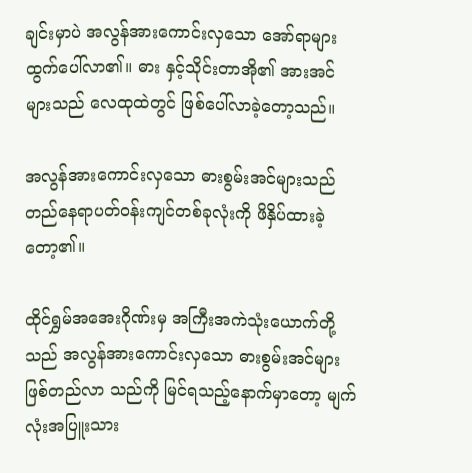ချင်းမှာပဲ အလွန်အားကောင်းလှသော အော်ရာများ ထွက်ပေါ်လာ၏။ ဓား နှင့်သိုင်းတာအို၏ အားအင်များသည် လေထုထဲတွင် ဖြစ်ပေါ်လာခဲ့တော့သည်။

အလွန်အားကောင်းလှသော ဓားစွမ်းအင်များသည် တည်နေရာပတ်ဝန်းကျင်တစ်ခုလုံးကို ဖိနှိပ်ထားခဲ့တော့၏။

ထိုင်ရွှမ်အအေးဂိုဏ်းမှ အကြီးအကဲသုံးယောက်တို့သည် အလွန်အားကောင်းလှသော ဓားစွမ်းအင်များ ဖြစ်တည်လာ သည်ကို မြင်ရသည့်နောက်မှာတော့ မျက်လုံးအပြူးသား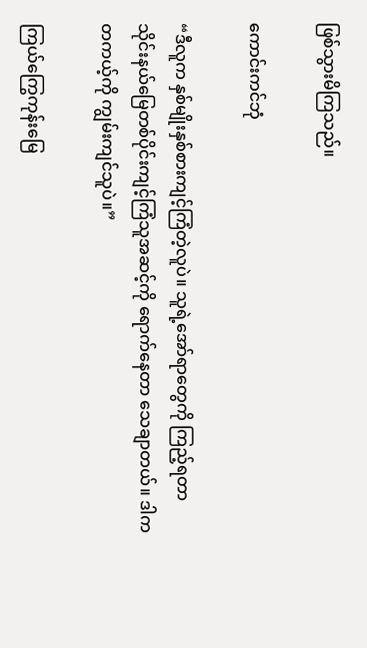ဖြစ်သွားမိကြသည်။

ကောင်းကင်ဘုံ

“ဒီလူက နှစ်မျိုးနှစ်စားကျင့်ကြံတဲ့လူပဲ။ သူရဲ့အော်ရာတွေကို ကြည့်ရတာ သိုင်းနယ်မြေတစ်ပိုင်းကျင့်ကြံသူအဆင့်ကို ရောက်နေတာ သေချာတယ်။ ဒါက တကယ့်ကို ကျွမ်းကျင်သူပဲ။”

ကြယ်ကြွေကုန်းမြေ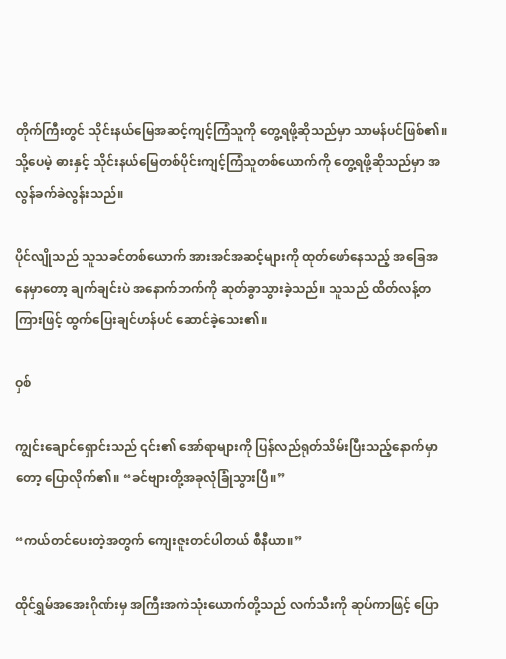တိုက်ကြီးတွင် သိုင်းနယ်မြေအဆင့်ကျင့်ကြံသူကို တွေ့ရဖို့ဆိုသည်မှာ သာမန်ပင်ဖြစ်၏။ သို့ပေမဲ့ ဓားနှင့် သိုင်းနယ်မြေတစ်ပိုင်းကျင့်ကြံသူတစ်ယောက်ကို တွေ့ရဖို့ဆိုသည်မှာ အလွန်ခက်ခဲလွန်းသည်။

ပိုင်လျိုသည် သူသခင်တစ်ယောက် အားအင်အဆင့်များကို ထုတ်ဖော်နေသည့် အခြေအနေမှာတော့ ချက်ချင်းပဲ အနောက်ဘက်ကို ဆုတ်ခွာသွားခဲ့သည်။ သူသည် ထိတ်လန့်တကြားဖြင့် ထွက်ပြေးချင်ဟန်ပင် ဆောင်ခဲ့သေး၏။

ဝှစ်

ကျွင်းချောင်ရှောင်းသည် ၎င်း၏ အော်ရာများကို ပြန်လည်ရုတ်သိမ်းပြီးသည့်နောက်မှာတော့ ပြောလိုက်၏။ “ခင်ဗျားတို့အခုလုံခြုံသွားပြီ။”

“ကယ်တင်ပေးတဲ့အတွက် ကျေးဇူးတင်ပါတယ် စီနီယာ။”

ထိုင်ရွှမ်အအေးဂိုဏ်းမှ အကြီးအကဲသုံးယောက်တို့သည် လက်သီးကို ဆုပ်ကာဖြင့် ပြော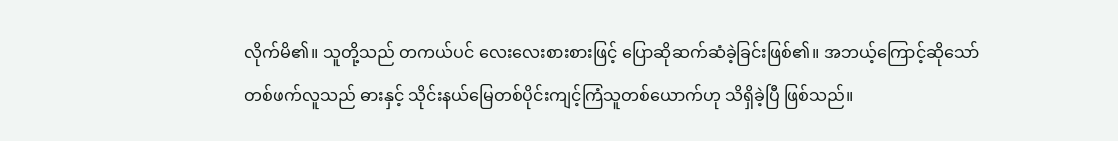လိုက်မိ၏။ သူတို့သည် တကယ်ပင် လေးလေးစားစားဖြင့် ပြောဆိုဆက်ဆံခဲ့ခြင်းဖြစ်၏။ အဘယ့်ကြောင့်ဆိုသော် တစ်ဖက်လူသည် ဓားနှင့် သိုင်းနယ်မြေတစ်ပိုင်းကျင့်ကြံသူတစ်ယောက်ဟု သိရှိခဲ့ပြီ ဖြစ်သည်။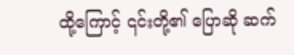ထို့ကြောင့် ၎င်းတို့၏ ပြောဆို ဆက်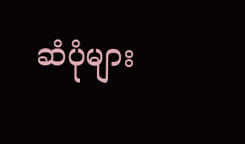ဆံပုံများ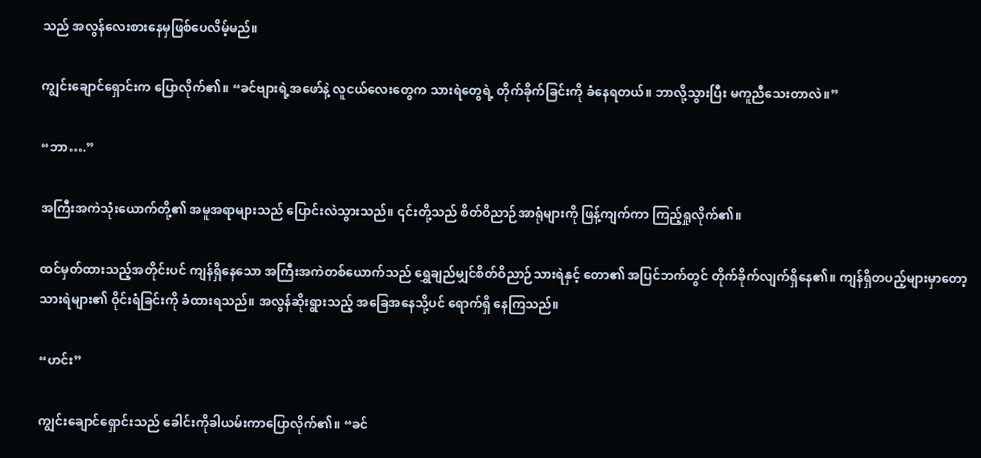သည် အလွန်လေးစားနေမှဖြစ်ပေလိမ့်မည်။

ကျွင်းချောင်ရှောင်းက ပြောလိုက်၏။ “ခင်ဗျားရဲ့အဖော်နဲ့ လူငယ်လေးတွေက သားရဲတွေရဲ့ တိုက်ခိုက်ခြင်းကို ခံနေရတယ်။ ဘာလို့သွားပြီး မကူညီသေးတာလဲ။”

“ဘာ….”

အကြီးအကဲသုံးယောက်တို့၏ အမူအရာများသည် ပြောင်းလဲသွားသည်။ ၎င်းတို့သည် စိတ်ဝိညာဉ်အာရုံများကို ဖြန့်ကျက်ကာ ကြည့်ရှုလိုက်၏။

ထင်မှတ်ထားသည့်အတိုင်းပင် ကျန်ရှိနေသော အကြီးအကဲတစ်ယောက်သည် ရွှေချည်မျှင်စိတ်ဝိညာဉ်သားရဲနှင့် တော၏ အပြင်ဘက်တွင် တိုက်ခိုက်လျက်ရှိနေ၏။ ကျန်ရှိတပည့်များမှာတော့ သားရဲများ၏ ဝိုင်းရံခြင်းကို ခံထားရသည်။ အလွန်ဆိုးရွားသည့် အခြေအနေသို့ပင် ရောက်ရှိ နေကြသည်။

“ဟင်း”

ကျွင်းချောင်ရှောင်းသည် ခေါင်းကိုခါယမ်းကာပြောလိုက်၏။ “ခင်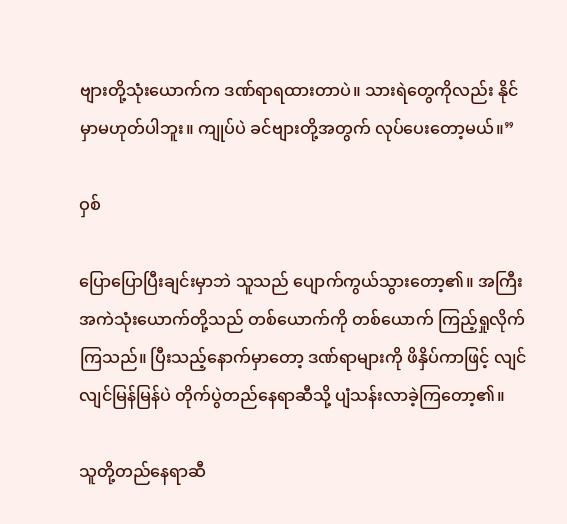ဗျားတို့သုံးယောက်က ဒဏ်ရာရထားတာပဲ။ သားရဲတွေကိုလည်း နိုင်မှာမဟုတ်ပါဘူး။ ကျုပ်ပဲ ခင်ဗျားတို့အတွက် လုပ်ပေးတော့မယ်။”

ဝှစ်

ပြောပြောပြီးချင်းမှာဘဲ သူသည် ပျောက်ကွယ်သွားတော့၏။ အကြီးအကဲသုံးယောက်တို့သည် တစ်ယောက်ကို တစ်ယောက် ကြည့်ရှုလိုက်ကြသည်။ ပြီးသည့်နောက်မှာတော့ ဒဏ်ရာများကို ဖိနှိပ်ကာဖြင့် လျင်လျင်မြန်မြန်ပဲ တိုက်ပွဲတည်နေရာဆီသို့ ပျံသန်းလာခဲ့ကြတော့၏။

သူတို့တည်နေရာဆီ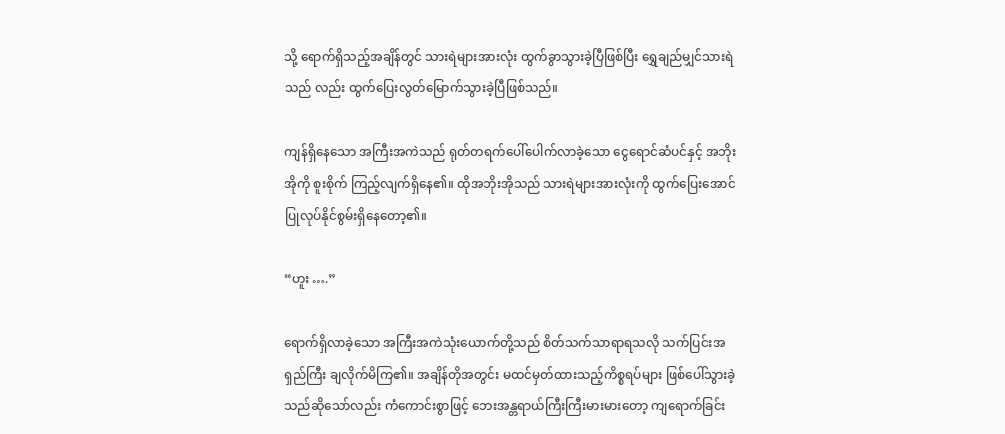သို့ ရောက်ရှိသည့်အချိန်တွင် သားရဲများအားလုံး ထွက်ခွာသွားခဲ့ပြီဖြစ်ပြီး ရွှေချည်မျှင်သားရဲသည် လည်း ထွက်ပြေးလွတ်မြောက်သွားခဲ့ပြီဖြစ်သည်။

ကျန်ရှိနေသော အကြီးအကဲသည် ရုတ်တရက်ပေါ်ပေါက်လာခဲ့သော ငွေရောင်ဆံပင်နှင့် အဘိုးအိုကို စူးစိုက် ကြည့်လျက်ရှိနေ၏။ ထိုအဘိုးအိုသည် သားရဲများအားလုံးကို ထွက်ပြေးအောင် ပြုလုပ်နိုင်စွမ်းရှိနေတော့၏။

“ဟူး ….”

ရောက်ရှိလာခဲ့သော အကြီးအကဲသုံးယောက်တို့သည် စိတ်သက်သာရာရသလို သက်ပြင်းအရှည်ကြီး ချလိုက်မိကြ၏။ အချိန်တိုအတွင်း မထင်မှတ်ထားသည့်ကိစ္စရပ်များ ဖြစ်ပေါ်သွားခဲ့သည်ဆိုသော်လည်း ကံကောင်းစွာဖြင့် ဘေးအန္တရာယ်ကြီးကြီးမားမားတော့ ကျရောက်ခြင်း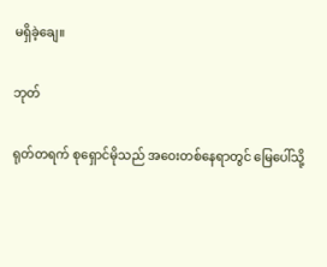မရှိခဲ့ချေ။

ဘုတ်

ရုတ်တရက် စုရှောင်မိုသည် အဝေးတစ်နေရာတွင် မြေပေါ်သို့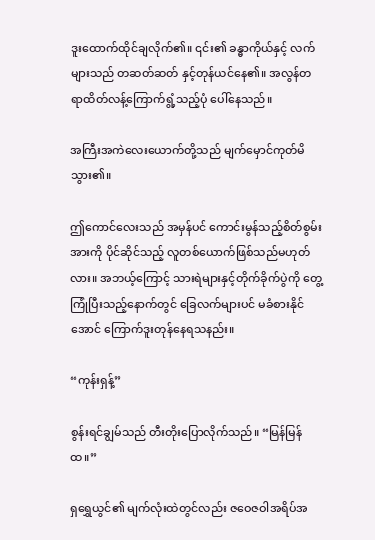ဒူးထောက်ထိုင်ချလိုက်၏။ ၎င်း၏ ခန္ဓာကိုယ်နှင့် လက်များသည် တဆတ်ဆတ် နှင့်တုန်ယင်နေ၏။ အလွန်တရာထိတ်လန့်ကြောက်ရွံ့သည့်ပုံ ပေါ်နေသည်။

အကြီးအကဲလေးယောက်တို့သည် မျက်မှောင်ကုတ်မိသွား၏။

ဤကောင်လေးသည် အမှန်ပင် ကောင်းမွန်သည့်စိတ်စွမ်းအားကို ပိုင်ဆိုင်သည့် လူတစ်ယောက်ဖြစ်သည်မဟုတ်လား။ အဘယ့်ကြောင့် သားရဲများနှင့်တိုက်ခိုက်ပွဲကို တွေ့ကြုံပြီးသည့်နောက်တွင် ခြေလက်များပင် မခံစားနိုင်အောင် ကြောက်ဒူးတုန်နေရသနည်း။

“ကုန်းရှန့်”

စွန်းရင်ချွမ်သည် တီးတိုးပြောလိုက်သည်။ “မြန်မြန်ထ။”

ရှရွှေယွင်၏ မျက်လုံးထဲတွင်လည်း ဇဝေဇဝါအရိပ်အ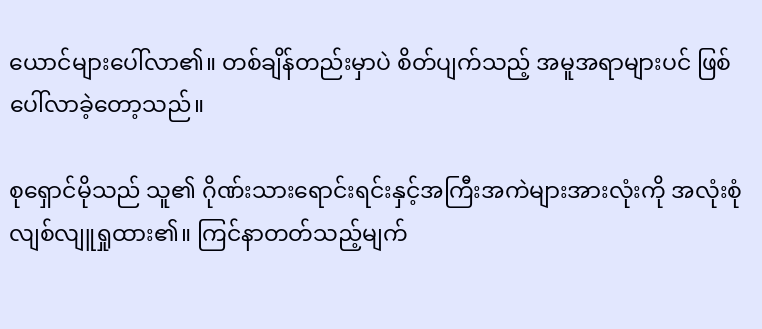ယောင်များပေါ်လာ၏။ တစ်ချိန်တည်းမှာပဲ စိတ်ပျက်သည့် အမူအရာများပင် ဖြစ်ပေါ်လာခဲ့တော့သည်။

စုရှောင်မိုသည် သူ၏ ဂိုဏ်းသားရောင်းရင်းနှင့်အကြီးအကဲများအားလုံးကို အလုံးစုံလျစ်လျူရှုထား၏။ ကြင်နာတတ်သည့်မျက်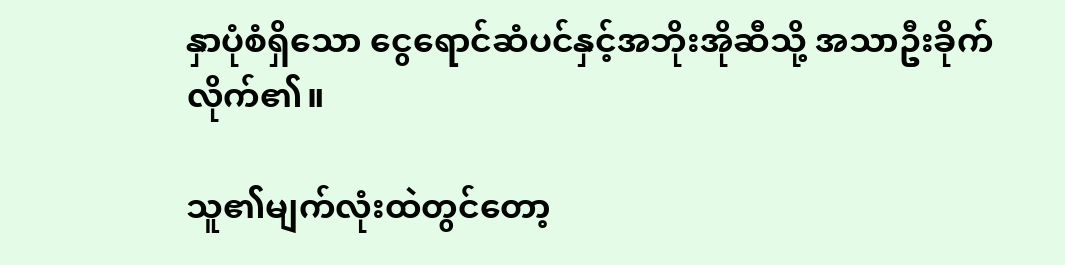နှာပုံစံရှိသော ငွေရောင်ဆံပင်နှင့်အဘိုးအိုဆီသို့ အသာဦးခိုက်လိုက်၏။

သူ၏မျက်လုံးထဲတွင်တော့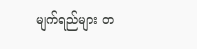မျက်ရည်များ တ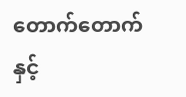တောက်တောက်နှင့်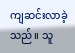ကျဆင်းလာခဲ့သည်။ သူ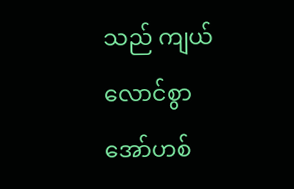သည် ကျယ်လောင်စွာ အော်ဟစ်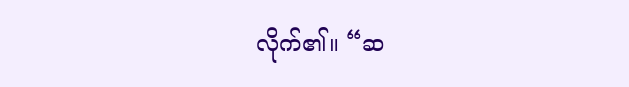လိုက်၏။ “ဆ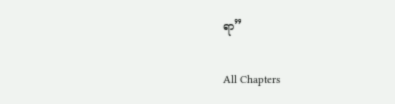ရာ”

All Chapters